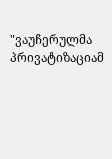"ვაუჩერულმა პრივატიზაციამ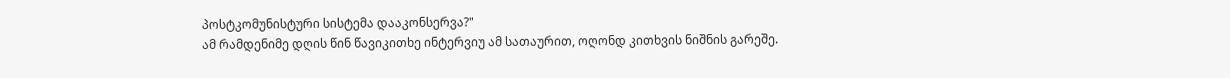პოსტკომუნისტური სისტემა დააკონსერვა?"
ამ რამდენიმე დღის წინ წავიკითხე ინტერვიუ ამ სათაურით, ოღონდ კითხვის ნიშნის გარეშე.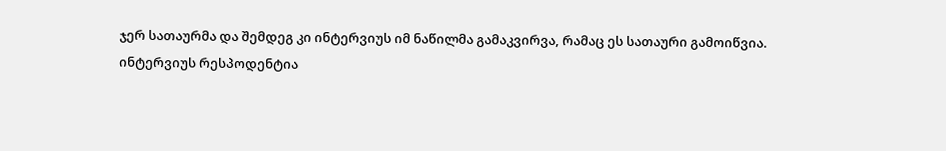ჯერ სათაურმა და შემდეგ კი ინტერვიუს იმ ნაწილმა გამაკვირვა, რამაც ეს სათაური გამოიწვია.
ინტერვიუს რესპოდენტია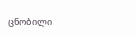ცნობილი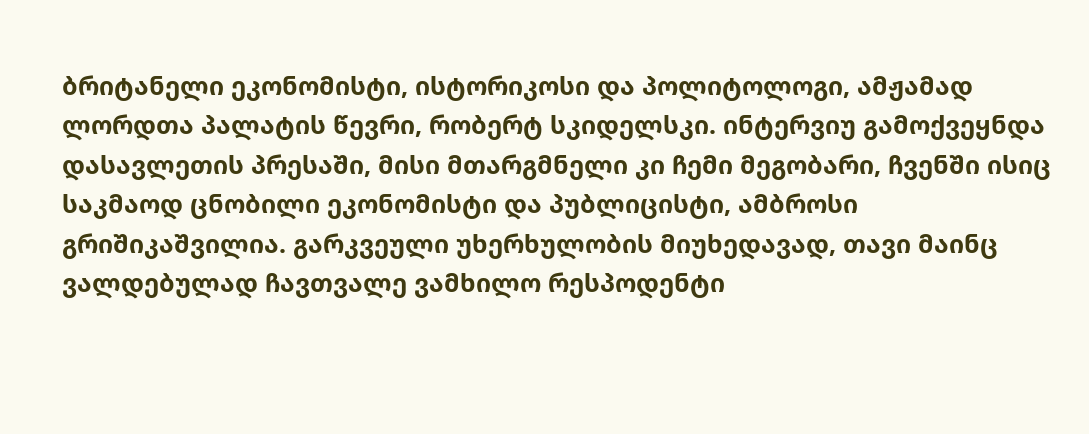ბრიტანელი ეკონომისტი, ისტორიკოსი და პოლიტოლოგი, ამჟამად ლორდთა პალატის წევრი, რობერტ სკიდელსკი. ინტერვიუ გამოქვეყნდა დასავლეთის პრესაში, მისი მთარგმნელი კი ჩემი მეგობარი, ჩვენში ისიც საკმაოდ ცნობილი ეკონომისტი და პუბლიცისტი, ამბროსი გრიშიკაშვილია. გარკვეული უხერხულობის მიუხედავად, თავი მაინც ვალდებულად ჩავთვალე ვამხილო რესპოდენტი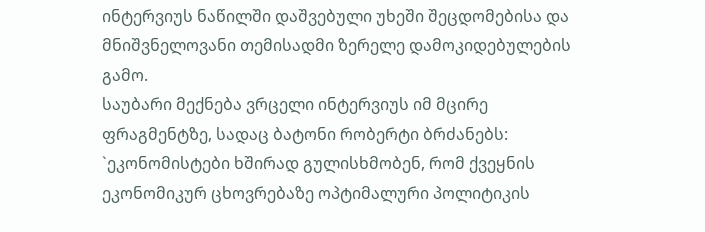ინტერვიუს ნაწილში დაშვებული უხეში შეცდომებისა და მნიშვნელოვანი თემისადმი ზერელე დამოკიდებულების გამო.
საუბარი მექნება ვრცელი ინტერვიუს იმ მცირე ფრაგმენტზე, სადაც ბატონი რობერტი ბრძანებს: `ეკონომისტები ხშირად გულისხმობენ, რომ ქვეყნის ეკონომიკურ ცხოვრებაზე ოპტიმალური პოლიტიკის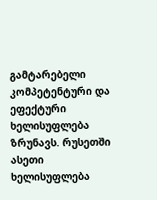გამტარებელი კომპეტენტური და ეფექტური ხელისუფლება ზრუნავს. რუსეთში ასეთი ხელისუფლება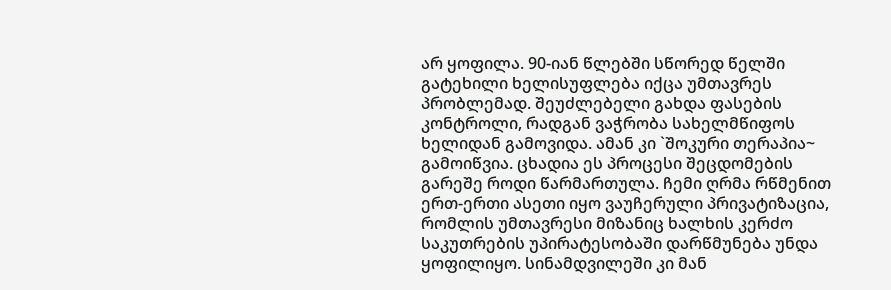არ ყოფილა. 90-იან წლებში სწორედ წელში გატეხილი ხელისუფლება იქცა უმთავრეს პრობლემად. შეუძლებელი გახდა ფასების კონტროლი, რადგან ვაჭრობა სახელმწიფოს ხელიდან გამოვიდა. ამან კი `შოკური თერაპია~ გამოიწვია. ცხადია ეს პროცესი შეცდომების გარეშე როდი წარმართულა. ჩემი ღრმა რწმენით ერთ-ერთი ასეთი იყო ვაუჩერული პრივატიზაცია, რომლის უმთავრესი მიზანიც ხალხის კერძო საკუთრების უპირატესობაში დარწმუნება უნდა ყოფილიყო. სინამდვილეში კი მან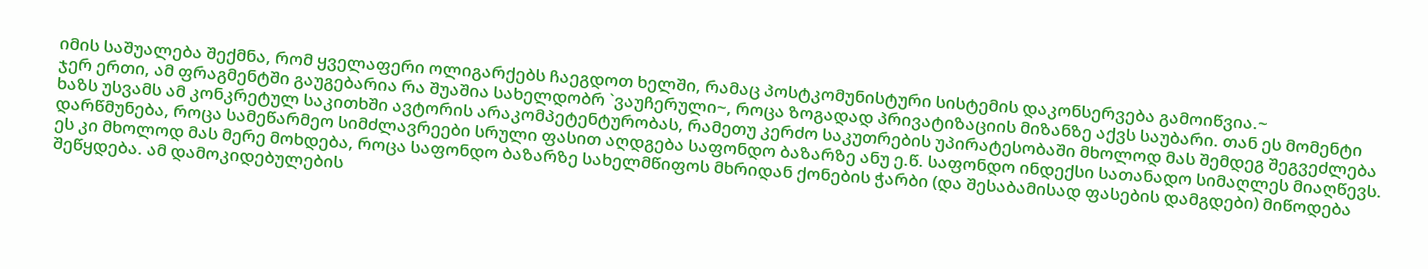იმის საშუალება შექმნა, რომ ყველაფერი ოლიგარქებს ჩაეგდოთ ხელში, რამაც პოსტკომუნისტური სისტემის დაკონსერვება გამოიწვია.~
ჯერ ერთი, ამ ფრაგმენტში გაუგებარია რა შუაშია სახელდობრ `ვაუჩერული~, როცა ზოგადად პრივატიზაციის მიზანზე აქვს საუბარი. თან ეს მომენტი ხაზს უსვამს ამ კონკრეტულ საკითხში ავტორის არაკომპეტენტურობას, რამეთუ კერძო საკუთრების უპირატესობაში მხოლოდ მას შემდეგ შეგვეძლება დარწმუნება, როცა სამეწარმეო სიმძლავრეები სრული ფასით აღდგება საფონდო ბაზარზე ანუ ე.წ. საფონდო ინდექსი სათანადო სიმაღლეს მიაღწევს. ეს კი მხოლოდ მას მერე მოხდება, როცა საფონდო ბაზარზე სახელმწიფოს მხრიდან ქონების ჭარბი (და შესაბამისად ფასების დამგდები) მიწოდება შეწყდება. ამ დამოკიდებულების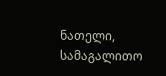ნათელი, სამაგალითო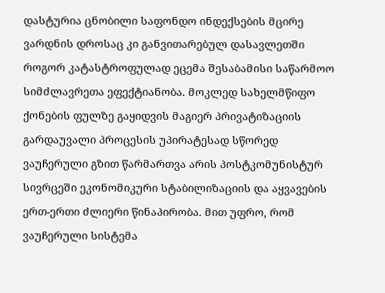დასტურია ცნობილი საფონდო ინდექსების მცირე ვარდნის დროსაც კი განვითარებულ დასავლეთში როგორ კატასტროფულად ეცემა შესაბამისი საწარმოო სიმძლავრეთა ეფექტიანობა. მოკლედ სახელმწიფო ქონების ფულზე გაყიდვის მაგიერ პრივატიზაციის გარდაუვალი პროცესის უპირატესად სწორედ ვაუჩერული გზით წარმართვა არის პოსტკომუნისტურ სივრცეში ეკონომიკური სტაბილიზაციის და აყვავების ერთ-ერთი ძლიერი წინაპირობა. მით უფრო, რომ ვაუჩერული სისტემა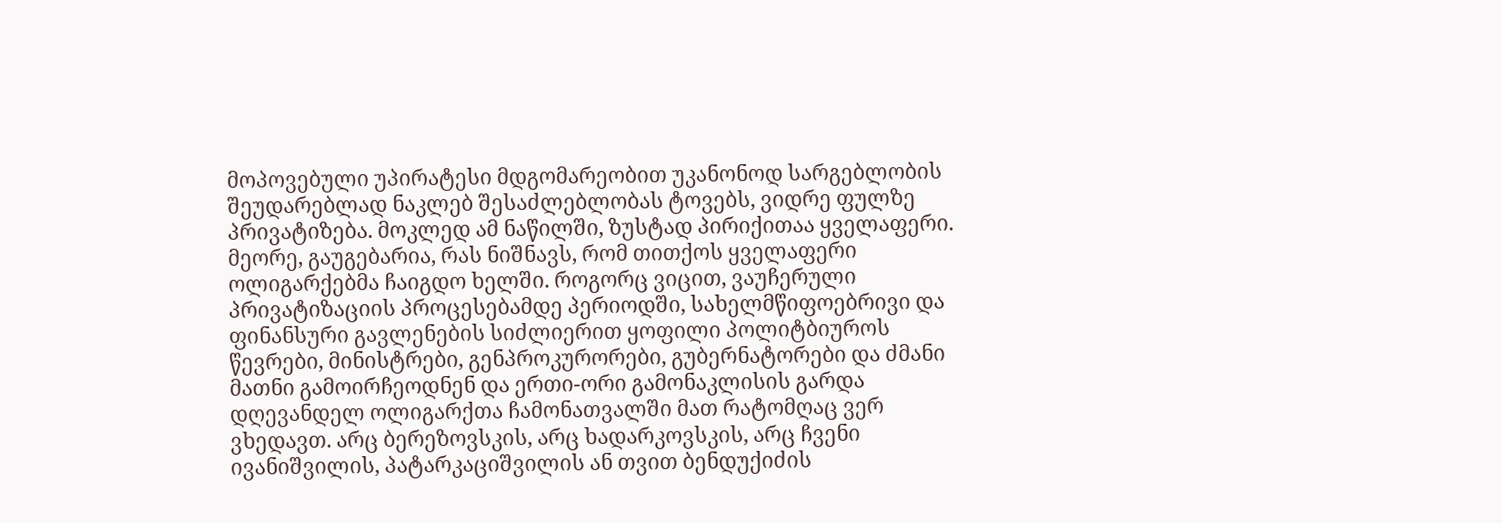მოპოვებული უპირატესი მდგომარეობით უკანონოდ სარგებლობის შეუდარებლად ნაკლებ შესაძლებლობას ტოვებს, ვიდრე ფულზე პრივატიზება. მოკლედ ამ ნაწილში, ზუსტად პირიქითაა ყველაფერი.
მეორე, გაუგებარია, რას ნიშნავს, რომ თითქოს ყველაფერი ოლიგარქებმა ჩაიგდო ხელში. როგორც ვიცით, ვაუჩერული პრივატიზაციის პროცესებამდე პერიოდში, სახელმწიფოებრივი და ფინანსური გავლენების სიძლიერით ყოფილი პოლიტბიუროს წევრები, მინისტრები, გენპროკურორები, გუბერნატორები და ძმანი მათნი გამოირჩეოდნენ და ერთი-ორი გამონაკლისის გარდა დღევანდელ ოლიგარქთა ჩამონათვალში მათ რატომღაც ვერ ვხედავთ. არც ბერეზოვსკის, არც ხადარკოვსკის, არც ჩვენი ივანიშვილის, პატარკაციშვილის ან თვით ბენდუქიძის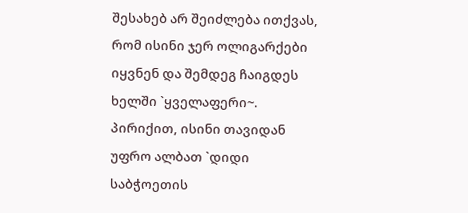შესახებ არ შეიძლება ითქვას, რომ ისინი ჯერ ოლიგარქები იყვნენ და შემდეგ ჩაიგდეს ხელში `ყველაფერი~. პირიქით, ისინი თავიდან უფრო ალბათ `დიდი საბჭოეთის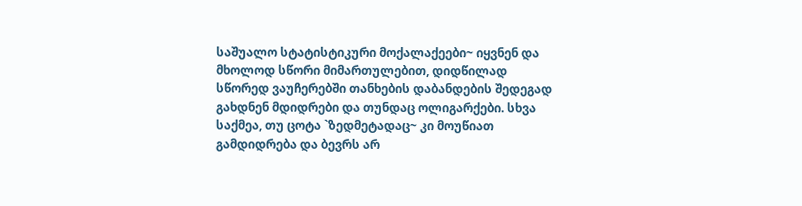საშუალო სტატისტიკური მოქალაქეები~ იყვნენ და მხოლოდ სწორი მიმართულებით, დიდწილად სწორედ ვაუჩერებში თანხების დაბანდების შედეგად გახდნენ მდიდრები და თუნდაც ოლიგარქები. სხვა საქმეა, თუ ცოტა `ზედმეტადაც~ კი მოუწიათ გამდიდრება და ბევრს არ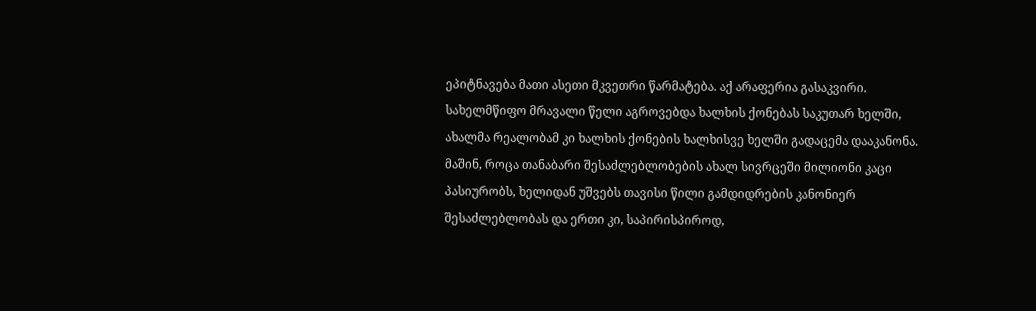ეპიტნავება მათი ასეთი მკვეთრი წარმატება. აქ არაფერია გასაკვირი. სახელმწიფო მრავალი წელი აგროვებდა ხალხის ქონებას საკუთარ ხელში, ახალმა რეალობამ კი ხალხის ქონების ხალხისვე ხელში გადაცემა დააკანონა. მაშინ, როცა თანაბარი შესაძლებლობების ახალ სივრცეში მილიონი კაცი პასიურობს, ხელიდან უშვებს თავისი წილი გამდიდრების კანონიერ შესაძლებლობას და ერთი კი, საპირისპიროდ,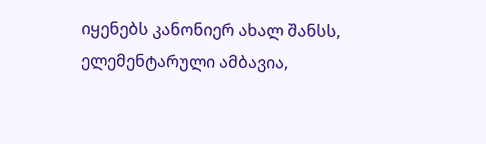იყენებს კანონიერ ახალ შანსს, ელემენტარული ამბავია,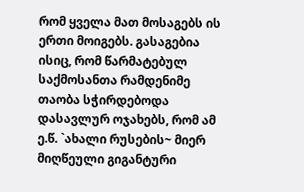რომ ყველა მათ მოსაგებს ის ერთი მოიგებს. გასაგებია ისიც, რომ წარმატებულ საქმოსანთა რამდენიმე თაობა სჭირდებოდა დასავლურ ოჯახებს, რომ ამ ე.წ. `ახალი რუსების~ მიერ მიღწეული გიგანტური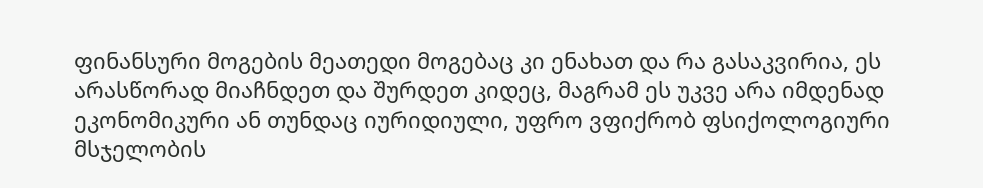ფინანსური მოგების მეათედი მოგებაც კი ენახათ და რა გასაკვირია, ეს არასწორად მიაჩნდეთ და შურდეთ კიდეც, მაგრამ ეს უკვე არა იმდენად ეკონომიკური ან თუნდაც იურიდიული, უფრო ვფიქრობ ფსიქოლოგიური მსჯელობის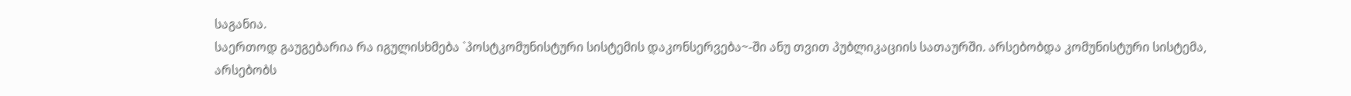საგანია.
საერთოდ გაუგებარია რა იგულისხმება `პოსტკომუნისტური სისტემის დაკონსერვება~-ში ანუ თვით პუბლიკაციის სათაურში. არსებობდა კომუნისტური სისტემა, არსებობს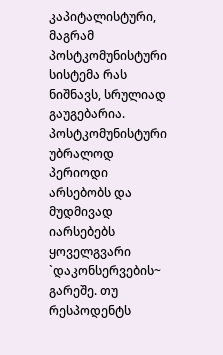კაპიტალისტური, მაგრამ პოსტკომუნისტური სისტემა რას ნიშნავს, სრულიად გაუგებარია. პოსტკომუნისტური უბრალოდ პერიოდი არსებობს და მუდმივად იარსებებს ყოველგვარი `დაკონსერვების~ გარეშე. თუ რესპოდენტს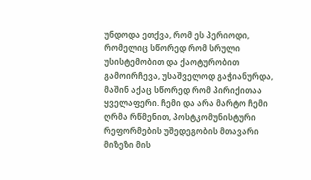უნდოდა ეთქვა, რომ ეს პერიოდი, რომელიც სწორედ რომ სრული უსისტემობით და ქაოტურობით გამოირჩევა, უსაშველოდ გაჭიანურდა, მაშინ აქაც სწორედ რომ პირიქითაა ყველაფერი. ჩემი და არა მარტო ჩემი ღრმა რწმენით, პოსტკომუნისტური რეფორმების უშედეგობის მთავარი მიზეზი მის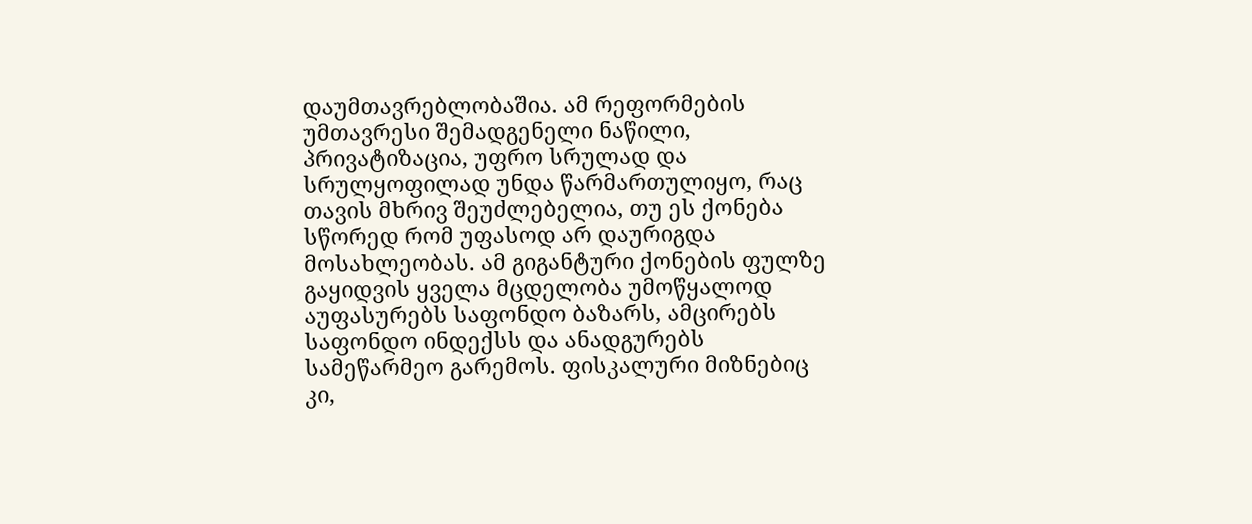დაუმთავრებლობაშია. ამ რეფორმების უმთავრესი შემადგენელი ნაწილი, პრივატიზაცია, უფრო სრულად და სრულყოფილად უნდა წარმართულიყო, რაც თავის მხრივ შეუძლებელია, თუ ეს ქონება სწორედ რომ უფასოდ არ დაურიგდა მოსახლეობას. ამ გიგანტური ქონების ფულზე გაყიდვის ყველა მცდელობა უმოწყალოდ აუფასურებს საფონდო ბაზარს, ამცირებს საფონდო ინდექსს და ანადგურებს სამეწარმეო გარემოს. ფისკალური მიზნებიც კი,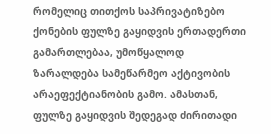რომელიც თითქოს საპრივატიზებო ქონების ფულზე გაყიდვის ერთადერთი გამართლებაა, უმოწყალოდ ზარალდება სამეწარმეო აქტივობის არაეფექტიანობის გამო. ამასთან, ფულზე გაყიდვის შედეგად ძირითადი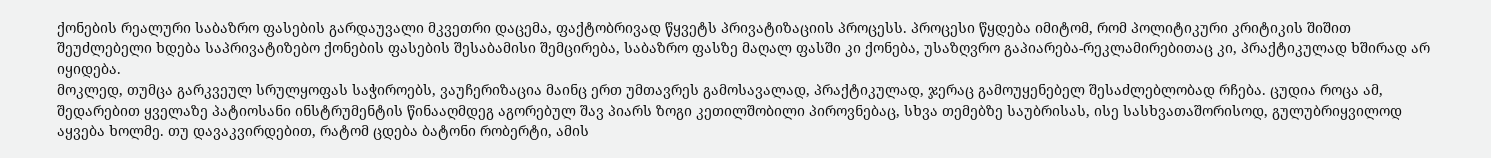ქონების რეალური საბაზრო ფასების გარდაუვალი მკვეთრი დაცემა, ფაქტობრივად წყვეტს პრივატიზაციის პროცესს. პროცესი წყდება იმიტომ, რომ პოლიტიკური კრიტიკის შიშით შეუძლებელი ხდება საპრივატიზებო ქონების ფასების შესაბამისი შემცირება, საბაზრო ფასზე მაღალ ფასში კი ქონება, უსაზღვრო გაპიარება-რეკლამირებითაც კი, პრაქტიკულად ხშირად არ იყიდება.
მოკლედ, თუმცა გარკვეულ სრულყოფას საჭიროებს, ვაუჩერიზაცია მაინც ერთ უმთავრეს გამოსავალად, პრაქტიკულად, ჯერაც გამოუყენებელ შესაძლებლობად რჩება. ცუდია როცა ამ, შედარებით ყველაზე პატიოსანი ინსტრუმენტის წინააღმდეგ აგორებულ შავ პიარს ზოგი კეთილშობილი პიროვნებაც, სხვა თემებზე საუბრისას, ისე სასხვათაშორისოდ, გულუბრიყვილოდ აყვება ხოლმე. თუ დავაკვირდებით, რატომ ცდება ბატონი რობერტი, ამის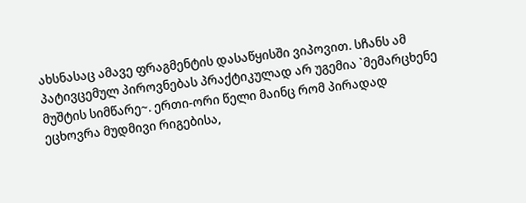ახსნასაც ამავე ფრაგმენტის დასაწყისში ვიპოვით. სჩანს ამ პატივცემულ პიროვნებას პრაქტიკულად არ უგემია `მემარცხენე მუშტის სიმწარე~. ერთი-ორი წელი მაინც რომ პირადად ეცხოვრა მუდმივი რიგებისა,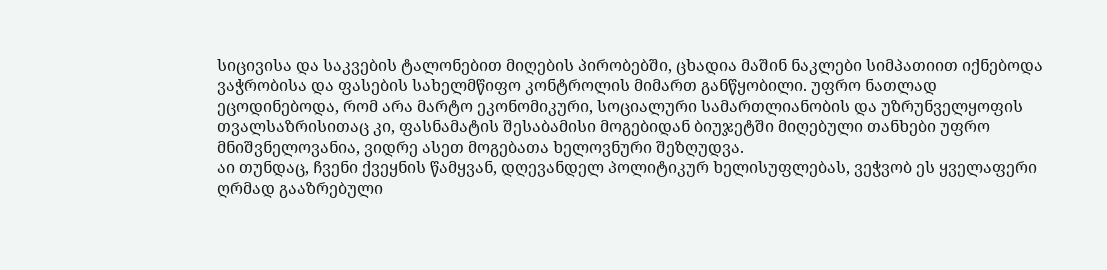სიცივისა და საკვების ტალონებით მიღების პირობებში, ცხადია მაშინ ნაკლები სიმპათიით იქნებოდა ვაჭრობისა და ფასების სახელმწიფო კონტროლის მიმართ განწყობილი. უფრო ნათლად ეცოდინებოდა, რომ არა მარტო ეკონომიკური, სოციალური სამართლიანობის და უზრუნველყოფის თვალსაზრისითაც კი, ფასნამატის შესაბამისი მოგებიდან ბიუჯეტში მიღებული თანხები უფრო მნიშვნელოვანია, ვიდრე ასეთ მოგებათა ხელოვნური შეზღუდვა.
აი თუნდაც, ჩვენი ქვეყნის წამყვან, დღევანდელ პოლიტიკურ ხელისუფლებას, ვეჭვობ ეს ყველაფერი ღრმად გააზრებული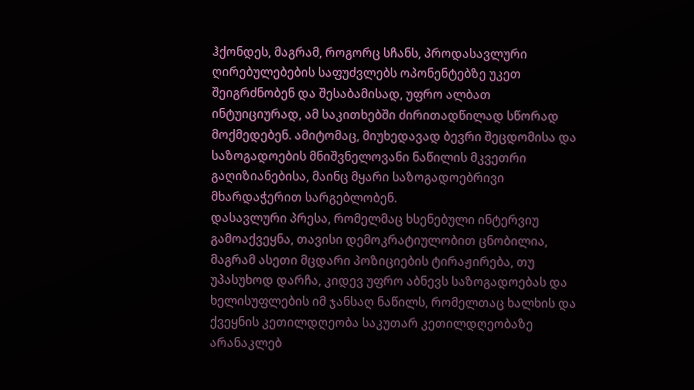ჰქონდეს, მაგრამ, როგორც სჩანს, პროდასავლური ღირებულებების საფუძვლებს ოპონენტებზე უკეთ შეიგრძნობენ და შესაბამისად, უფრო ალბათ ინტუიციურად, ამ საკითხებში ძირითადწილად სწორად მოქმედებენ. ამიტომაც, მიუხედავად ბევრი შეცდომისა და საზოგადოების მნიშვნელოვანი ნაწილის მკვეთრი გაღიზიანებისა, მაინც მყარი საზოგადოებრივი მხარდაჭერით სარგებლობენ.
დასავლური პრესა, რომელმაც ხსენებული ინტერვიუ გამოაქვეყნა, თავისი დემოკრატიულობით ცნობილია, მაგრამ ასეთი მცდარი პოზიციების ტირაჟირება, თუ უპასუხოდ დარჩა, კიდევ უფრო აბნევს საზოგადოებას და ხელისუფლების იმ ჯანსაღ ნაწილს, რომელთაც ხალხის და ქვეყნის კეთილდღეობა საკუთარ კეთილდღეობაზე არანაკლებ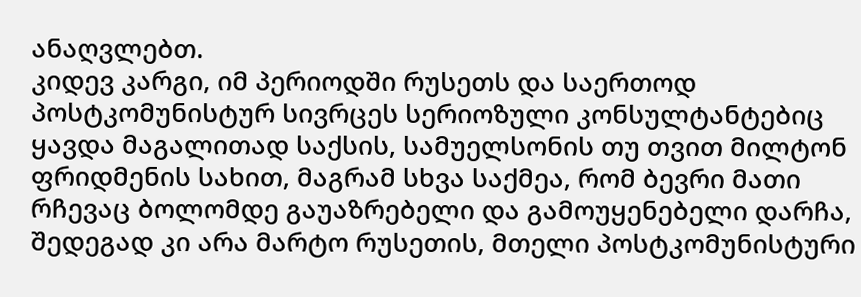ანაღვლებთ.
კიდევ კარგი, იმ პერიოდში რუსეთს და საერთოდ პოსტკომუნისტურ სივრცეს სერიოზული კონსულტანტებიც ყავდა მაგალითად საქსის, სამუელსონის თუ თვით მილტონ ფრიდმენის სახით, მაგრამ სხვა საქმეა, რომ ბევრი მათი რჩევაც ბოლომდე გაუაზრებელი და გამოუყენებელი დარჩა, შედეგად კი არა მარტო რუსეთის, მთელი პოსტკომუნისტური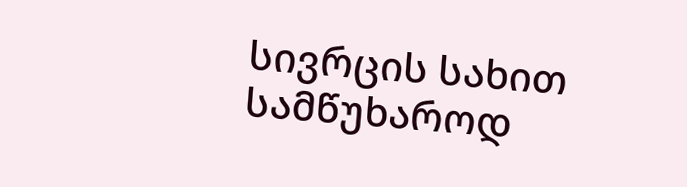სივრცის სახით სამწუხაროდ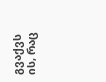გვაქვს ის, რაც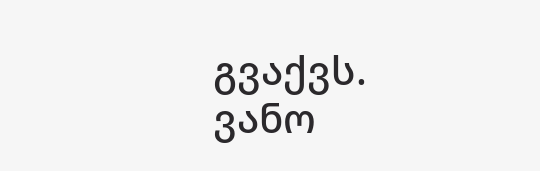გვაქვს.
ვანო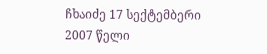ჩხაიძე 17 სექტემბერი 2007 წელი